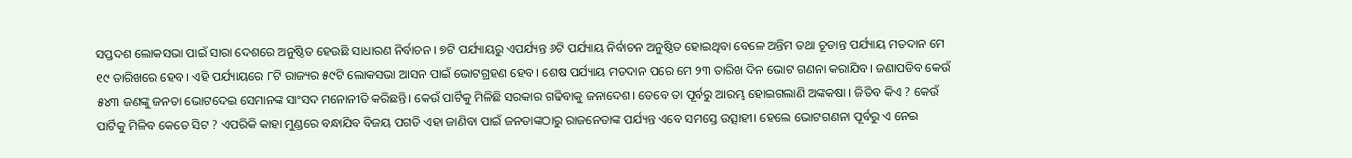ସପ୍ତଦଶ ଲୋକସଭା ପାଇଁ ସାରା ଦେଶରେ ଅନୁଷ୍ଠିତ ହେଉଛି ସାଧାରଣ ନିର୍ବାଚନ । ୭ଟି ପର୍ଯ୍ୟାୟରୁ ଏପର୍ଯ୍ୟନ୍ତ ୬ଟି ପର୍ଯ୍ୟାୟ ନିର୍ବାଚନ ଅନୁଷ୍ଠିତ ହୋଇଥିବା ବେଳେ ଅନ୍ତିମ ତଥା ଚୂଡାନ୍ତ ପର୍ଯ୍ୟାୟ ମତଦାନ ମେ ୧୯ ତାରିଖରେ ହେବ। ଏହି ପର୍ଯ୍ୟାୟରେ ୮ଟି ରାଜ୍ୟର ୫୯ଟି ଲୋକସଭା ଆସନ ପାଇଁ ଭୋଟଗ୍ରହଣ ହେବ। ଶେଷ ପର୍ଯ୍ୟାୟ ମତଦାନ ପରେ ମେ ୨୩ ତାରିଖ ଦିନ ଭୋଟ ଗଣନା କରାଯିବ। ଜଣାପଡିବ କେଉଁ ୫୪୩ ଜଣଙ୍କୁ ଜନତା ଭୋଟଦେଇ ସେମାନଙ୍କ ସାଂସଦ ମନୋନୀତି କରିଛନ୍ତି। କେଉଁ ପାର୍ଟିକୁ ମିଳିଛି ସରକାର ଗଢିବାକୁ ଜନାଦେଶ। ତେବେ ତା ପୂର୍ବରୁ ଆରମ୍ଭ ହୋଇଗଲାଣି ଅଙ୍କକଷା । ଜିତିବ କିଏ ? କେଉଁ ପାର୍ଟିକୁ ମିଳିବ କେତେ ସିଟ ? ଏପରିକି କାହା ମୁଣ୍ଡରେ ବନ୍ଧାଯିବ ବିଜୟ ପଗଡି ଏହା ଜାଣିବା ପାଇଁ ଜନତାଙ୍କଠାରୁ ରାଜନେତାଙ୍କ ପର୍ଯ୍ୟନ୍ତ ଏବେ ସମସ୍ତେ ଉତ୍ସାହୀ। ହେଲେ ଭୋଟଗଣନା ପୂର୍ବରୁ ଏ ନେଇ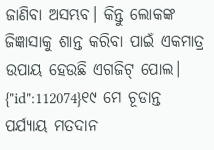ଜାଣିବା ଅସମ୍ଭବ। କିନ୍ତୁ ଲୋକଙ୍କ ଜିଜ୍ଞାସାକୁ ଶାନ୍ତ କରିବା ପାଇଁ ଏକମାତ୍ର ଉପାୟ ହେଉଛି ଏଗଜିଟ୍ ପୋଲ।
{"id":112074}୧୯ ମେ ଚୂଡାନ୍ତ ପର୍ଯ୍ୟାୟ ମତଦାନ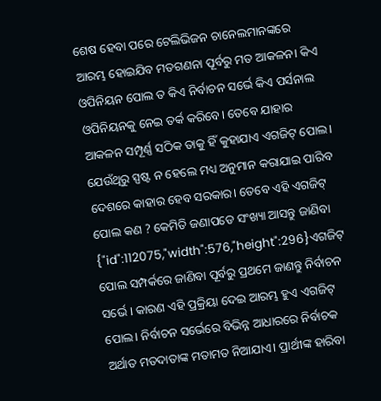ଶେଷ ହେବା ପରେ ଟେଲିଭିଜନ ଚାନେଲମାନଙ୍କରେ ଆରମ୍ଭ ହୋଇଯିବ ମତଗଣନା ପୂର୍ବରୁ ମତ ଆକଳନ। କିଏ ଓପିନିୟନ ପୋଲ ତ କିଏ ନିର୍ବାଚନ ସର୍ଭେ କିଏ ପର୍ସନାଲ ଓପିନିୟନକୁ ନେଇ ତର୍କ କରିବେ। ତେବେ ଯାହାର ଆକଳନ ସମ୍ପୂର୍ଣ୍ଣ ସଠିକ ତାକୁ ହିଁ କୁହାଯାଏ ଏଗଜିଟ୍ ପୋଲ। ଯେଉଁଥିରୁ ସ୍ପଷ୍ଟ ନ ହେଲେ ମଧ୍ୟ ଅନୁମାନ କରାଯାଇ ପାରିବ ଦେଶରେ କାହାର ହେବ ସରକାର। ତେବେ ଏହି ଏଗଜିଟ୍ ପୋଲ କଣ ? କେମିତି ଜଣାପଡେ ସଂଖ୍ୟା ଆସନ୍ତୁ ଜାଣିବା
{"id":112075,"width":576,"height":296}ଏଗଜିଟ୍ ପୋଲ ସମ୍ପର୍କରେ ଜାଣିବା ପୂର୍ବରୁ ପ୍ରଥମେ ଜାଣନ୍ତୁ ନିର୍ବାଚନ ସର୍ଭେ । କାରଣ ଏହି ପ୍ରକ୍ରିୟା ଦେଇ ଆରମ୍ଭ ହୁଏ ଏଗଜିଟ୍ ପୋଲ। ନିର୍ବାଚନ ସର୍ଭେରେ ବିଭିନ୍ନ ଆଧାରରେ ନିର୍ବାଚକ ଅର୍ଥାତ ମତଦାତାଙ୍କ ମତାମତ ନିଆଯାଏ। ପ୍ରାର୍ଥୀଙ୍କ ହାରିବା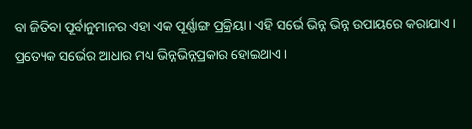ବା ଜିତିବା ପୂର୍ବାନୁମାନର ଏହା ଏକ ପୂର୍ଣ୍ଣାଙ୍ଗ ପ୍ରକ୍ରିୟା। ଏହି ସର୍ଭେ ଭିନ୍ନ ଭିନ୍ନ ଉପାୟରେ କରାଯାଏ। ପ୍ରତ୍ୟେକ ସର୍ଭେର ଆଧାର ମଧ୍ୟ ଭିନ୍ନଭିନ୍ନପ୍ରକାର ହୋଇଥାଏ।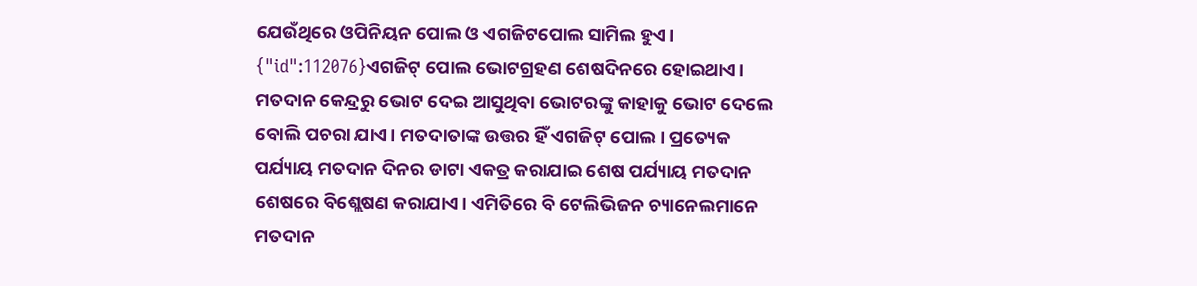ଯେଉଁଥିରେ ଓପିନିୟନ ପୋଲ ଓ ଏଗଜିଟପୋଲ ସାମିଲ ହୁଏ।
{"id":112076}ଏଗଜିଟ୍ ପୋଲ ଭୋଟଗ୍ରହଣ ଶେଷଦିନରେ ହୋଇଥାଏ। ମତଦାନ କେନ୍ଦ୍ରରୁ ଭୋଟ ଦେଇ ଆସୁଥିବା ଭୋଟରଙ୍କୁ କାହାକୁ ଭୋଟ ଦେଲେ ବୋଲି ପଚରା ଯାଏ। ମତଦାତାଙ୍କ ଉତ୍ତର ହିଁ ଏଗଜିଟ୍ ପୋଲ। ପ୍ରତ୍ୟେକ ପର୍ଯ୍ୟାୟ ମତଦାନ ଦିନର ଡାଟା ଏକତ୍ର କରାଯାଇ ଶେଷ ପର୍ଯ୍ୟାୟ ମତଦାନ ଶେଷରେ ବିଶ୍ଲେଷଣ କରାଯାଏ। ଏମିତିରେ ବି ଟେଲିଭିଜନ ଚ୍ୟାନେଲମାନେ ମତଦାନ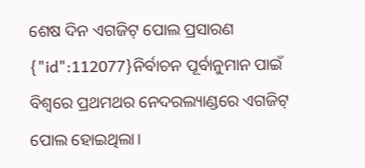ଶେଷ ଦିନ ଏଗଜିଟ୍ ପୋଲ ପ୍ରସାରଣ
{"id":112077}ନିର୍ବାଚନ ପୂର୍ବାନୁମାନ ପାଇଁ ବିଶ୍ବରେ ପ୍ରଥମଥର ନେଦରଲ୍ୟାଣ୍ଡରେ ଏଗଜିଟ୍ ପୋଲ ହୋଇଥିଲା।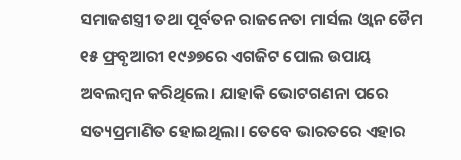ସମାଜଶସ୍ତ୍ରୀ ତଥା ପୂର୍ବତନ ରାଜନେତା ମାର୍ସଲ ଓ୍ବାନ ଡୈମ ୧୫ ଫ୍ରବୃଆରୀ ୧୯୬୭ରେ ଏଗଜିଟ ପୋଲ ଉପାୟ ଅବଲମ୍ବନ କରିଥିଲେ। ଯାହାକି ଭୋଟଗଣନା ପରେ ସତ୍ୟପ୍ରମାଣିତ ହୋଇଥିଲା। ତେବେ ଭାରତରେ ଏହାର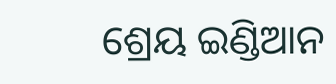ଶ୍ରେୟ ଇଣ୍ଡିଆନ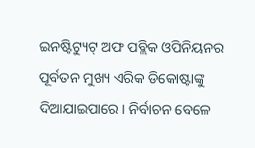ଇନଷ୍ଟିଟ୍ୟୁଟ୍ ଅଫ ପବ୍ଲିକ ଓପିନିୟନର ପୂର୍ବତନ ମୁଖ୍ୟ ଏରିକ ଡିକୋଷ୍ଟାଙ୍କୁ ଦିଆଯାଇପାରେ। ନିର୍ବାଚନ ବେଳେ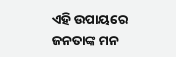ଏହି ଉପାୟରେ ଜନତାଙ୍କ ମନ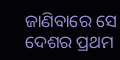ଜାଣିବାରେ ସେ ଦେଶର ପ୍ରଥମ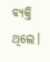ବ୍ୟକ୍ତି ଥିଲେ।